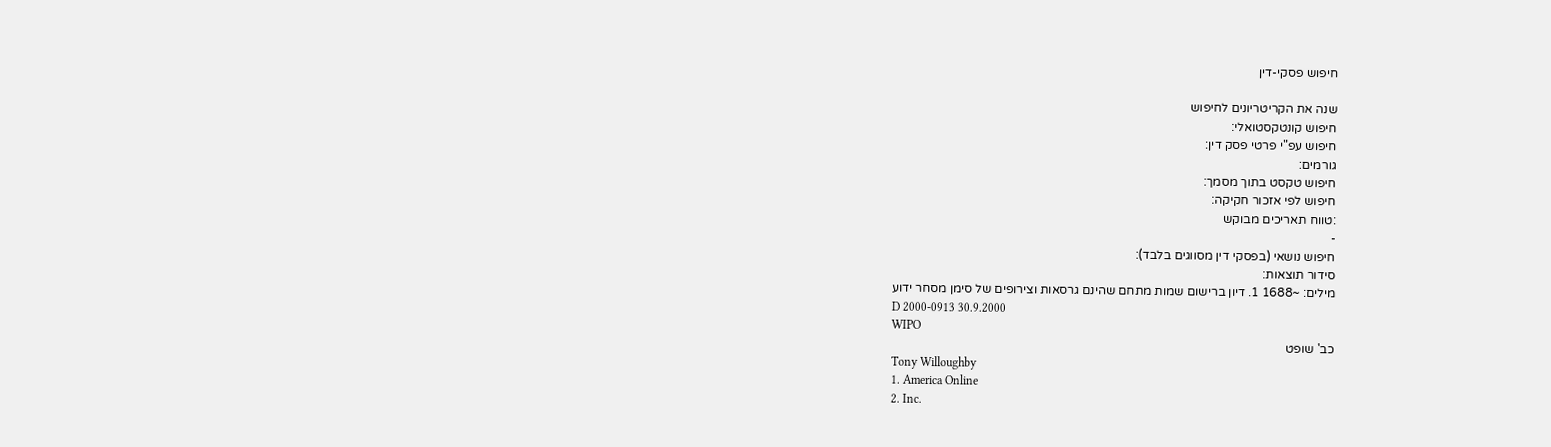חיפוש פסקי-דין

שנה את הקריטריונים לחיפוש
חיפוש קונטקסטואלי:
חיפוש עפ"י פרטי פסק דין:
גורמים:
חיפוש טקסט בתוך מסמך:
חיפוש לפי אזכור חקיקה:
:טווח תאריכים מבוקש
-
חיפוש נושאי (בפסקי דין מסווגים בלבד):
סידור תוצאות:
מילים: ~1688 1. דיון ברישום שמות מתחם שהינם גרסאות וצירופים של סימן מסחר ידוע
D 2000-0913 30.9.2000
WIPO
כב' שופט
Tony Willoughby
1. America Online
2. Inc.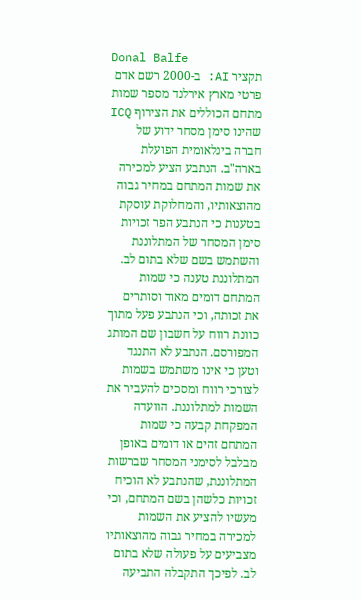Donal Balfe
תקציר AI: ב-2000 רשם אדם פרטי מארץ אירלנד מספר שמות מתחם הכוללים את הצירוף ICQ שהינו סימן מסחר ידוע של חברה בינלאומית הפועלת בארה"ב. הנתבע הציע למכירה את שמות המתחם במחיר גבוה מהוצאותיו, והמחלוקת עוסקת בטענות כי הנתבע הפר זכויות סימן המסחר של המתלוננת והשתמש בשם שלא בתום לב. המתלוננת טענה כי שמות המתחם דומים מאוד וסותרים את זכותה, וכי הנתבע פעל מתוך כוונת רווח על חשבון שם המותג המפורסם. הנתבע לא התנגד וטען כי אינו משתמש בשמות לצורכי רווח ומסכים להעביר את השמות למתלוננת. הוועדה המפקחת קבעה כי שמות המתחם זהים או דומים באופן מבלבל לסימני המסחר שברשות המתלוננת, שהנתבע לא הוכיח זכויות כלשהן בשם המתחם, וכי מעשיו להציע את השמות למכירה במחיר גבוה מהוצאותיו מצביעים על פעולה שלא בתום לב. לפיכך התקבלה התביעה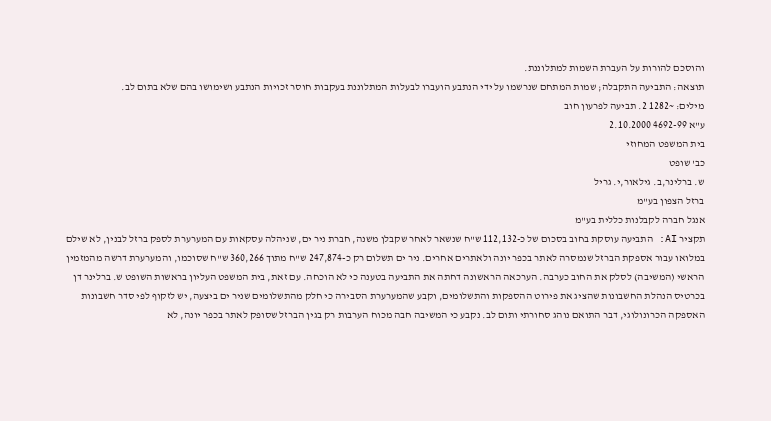והוסכם להורות על העברת השמות למתלוננת.
תוצאה: התביעה התקבלה; שמות המתחם שנרשמו על ידי הנתבע הועברו לבעלות המתלוננת בעקבות חוסר זכויות הנתבע ושימושו בהם שלא בתום לב.
מילים: ~1282 2. תביעה לפרעון חוב
ע"א 4692-99 2.10.2000
בית המשפט המחוזי
כב' שופט
ש. ברלינר,ב. גילאור,י. גריל
ברזל הצפון בע"מ
אנגל חברה לקבלנות כללית בע"מ
תקציר AI: התביעה עוסקת בחוב בסכום של כ-112,132 ש"ח שנשאר לאחר שקבלן משנה, חברת ניר ים, שניהלה עסקאות עם המערערת לספק ברזל לבנין, לא שילם במלואו עבור אספקת הברזל שנמסרה לאתר בכפר יונה ולאתרים אחרים. ניר ים תשלום רק כ-247,874 ש"ח מתוך 360,266 ש"ח שסוכמו, והמערערת דרשה מהמזמין הראשי (המשיבה) לסלק את החוב כערבה. הערכאה הראשונה דחתה את התביעה בטענה כי לא הוכחה. עם זאת, בית המשפט העליון בראשות השופט ש. ברלינר דן בכרטיס הנהלת החשבונות שהציג את פירוט ההספקות והתשלומים, וקבע שהמערערת הסבירה כי חלק מהתשלומים שניר ים ביצעה, יש לזקוף לפי סדר חשבונות האספקה הכרונולוגי, דבר התואם נוהג סחורתי ותום לב. נקבע כי המשיבה חבה מכוח הערבות רק בגין הברזל שסופק לאתר בכפר יונה, לא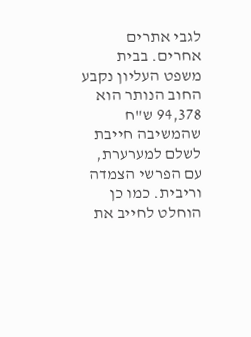לגבי אתרים אחרים. בבית משפט העליון נקבע החוב הנותר הוא 94,378 ש"ח שהמשיבה חייבת לשלם למערערת, עם הפרשי הצמדה וריבית. כמו כן הוחלט לחייב את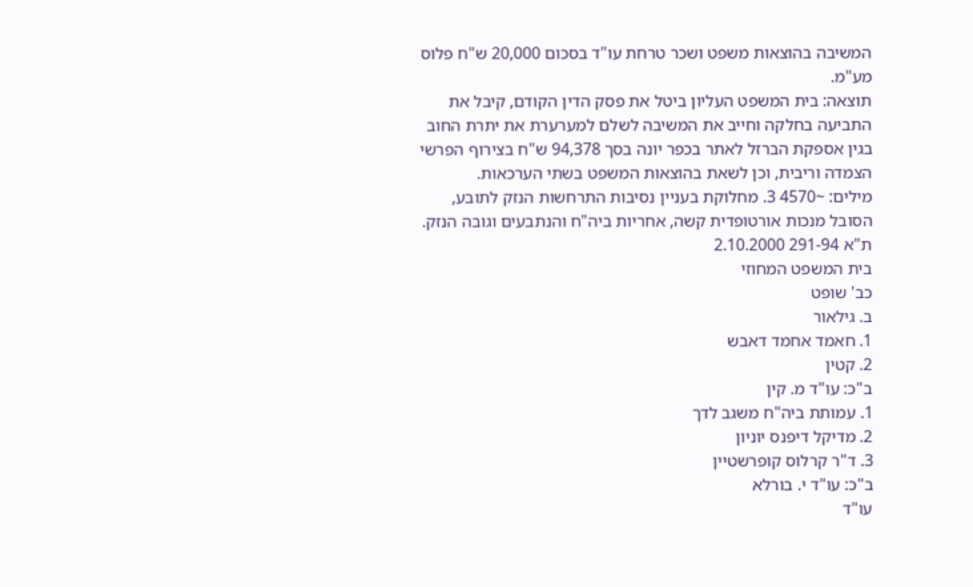המשיבה בהוצאות משפט ושכר טרחת עו"ד בסכום 20,000 ש"ח פלוס מע"מ.
תוצאה: בית המשפט העליון ביטל את פסק הדין הקודם, קיבל את התביעה בחלקה וחייב את המשיבה לשלם למערערת את יתרת החוב בגין אספקת הברזל לאתר בכפר יונה בסך 94,378 ש"ח בצירוף הפרשי הצמדה וריבית, וכן לשאת בהוצאות המשפט בשתי הערכאות.
מילים: ~4570 3. מחלוקת בעניין נסיבות התרחשות הנזק לתובע, הסובל מנכות אורטופדית קשה, אחריות ביה"ח והנתבעים וגובה הנזק.
ת"א 291-94 2.10.2000
בית המשפט המחוזי
כב' שופט
ב. גילאור
1. חאמד אחמד דאבש
2. קטין
ב"כ: עו"ד מ. קין
1. עמותת ביה"ח משגב לדך
2. מדיקל דיפנס יוניון
3. ד"ר קרלוס קופרשטיין
ב"כ: עו"ד י. בורלא
עו"ד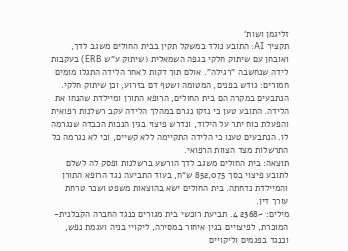זליגמן ושות'
תקציר AI: התובע נולד במשקל תקין בבית החולים משגב לדך, ואובחן עם שיתוק חלקי בגפה השמאלית (שיתוק ע"ש ERB) בעקבות לידה שנחשבה "רגילה". אולם תוך דקות לאחר הלידה התגלו מומים חמורים: גודש בפנים, המטומה ושטף דם בזרוע, וכן שיתוק חלקי. הנתבעים במקרה הם בית החולים, הרופא התורן ומיילדת שהנחו את הלידה. התובע טען כי נזקו נגרם במהלך הלידה עקב רשלנות רפואית והפעלת כוח יתר על הילוד, ונדרש פיצוי בגין הנכות הכבדה שנגרמה לו. הנתבעים טענו כי הלידה התקיימה ללא קשיים, וכי לא נגרמה כל התרשלות מצד הצוות הרפואי.
תוצאה: בית החולים משגב לדך הורשע ברשלנות ופסק לה לשלם לתובע פיצוי בסך 852,075 ש"ח, בעוד התביעה נגד הרופא התורן והמיילדת נדחתה. בית החולים ישא בהוצאות משפט ושכר טרחת עורך דין.
מילים: ~2368 4. תביעת רוכשי בית מגורים כנגד החברה הקבלנית-המוכרת, לפיצויים בגין איחור במסירה, ליקויי בניה ועגמת נפש, וכנגד בפגמים וליקויים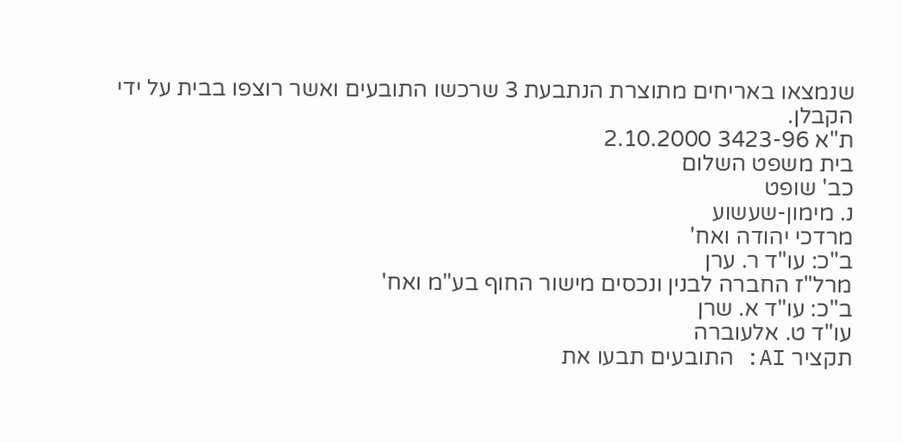שנמצאו באריחים מתוצרת הנתבעת 3 שרכשו התובעים ואשר רוצפו בבית על ידי הקבלן.
ת"א 3423-96 2.10.2000
בית משפט השלום
כב' שופט
נ. מימון-שעשוע
מרדכי יהודה ואח'
ב"כ: עו"ד ר. ערן
מרל"ז החברה לבנין ונכסים מישור החוף בע"מ ואח'
ב"כ: עו"ד א. שרן
עו"ד ט. אלעוברה
תקציר AI: התובעים תבעו את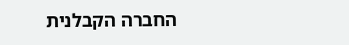החברה הקבלנית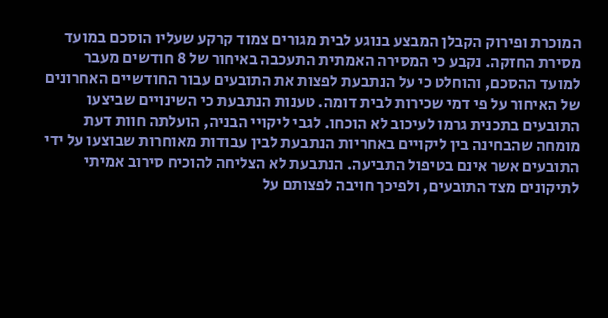המוכרת ופירוק הקבלן המבצע בנוגע לבית מגורים צמוד קרקע שעליו הוסכם במועד מסירת החזקה. נקבע כי המסירה האמתית התעכבה באיחור של 8 חודשים מעבר למועד ההסכם, והוחלט כי על הנתבעת לפצות את התובעים עבור החודשיים האחרונים של האיחור על פי דמי שכירות לבית דומה. טענות הנתבעת כי השינויים שביצעו התובעים בתכנית גרמו לעיכוב לא הוכחו. לגבי ליקויי הבניה, הועלתה חוות דעת מומחה שהבחינה בין ליקויים באחריות הנתבעת לבין עבודות מאוחרות שבוצעו על ידי התובעים אשר אינם בטיפול התביעה. הנתבעת לא הצליחה להוכיח סירוב אמיתי לתיקונים מצד התובעים, ולפיכך חויבה לפצותם על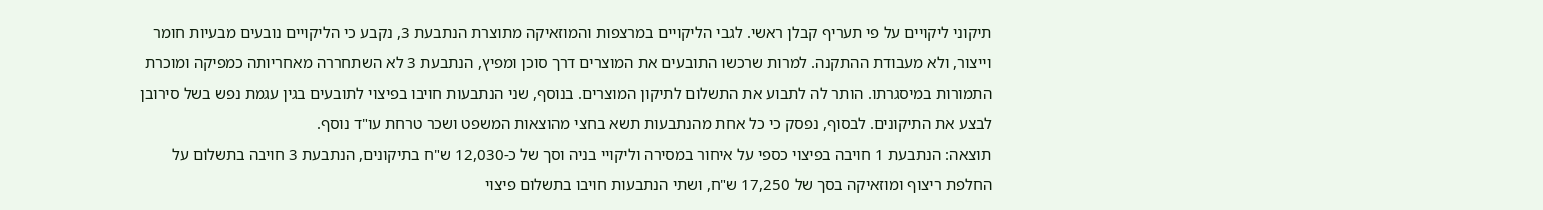תיקוני ליקויים על פי תעריף קבלן ראשי. לגבי הליקויים במרצפות והמוזאיקה מתוצרת הנתבעת 3, נקבע כי הליקויים נובעים מבעיות חומר וייצור, ולא מעבודת ההתקנה. למרות שרכשו התובעים את המוצרים דרך סוכן ומפיץ, הנתבעת 3 לא השתחררה מאחריותה כמפיקה ומוכרת התמורות במיסגרתו. הותר לה לתבוע את התשלום לתיקון המוצרים. בנוסף, שני הנתבעות חויבו בפיצוי לתובעים בגין עגמת נפש בשל סירובן לבצע את התיקונים. לבסוף, נפסק כי כל אחת מהנתבעות תשא בחצי מהוצאות המשפט ושכר טרחת עו"ד נוסף.
תוצאה: הנתבעת 1 חויבה בפיצוי כספי על איחור במסירה וליקויי בניה וסך של כ-12,030 ש"ח בתיקונים, הנתבעת 3 חויבה בתשלום על החלפת ריצוף ומוזאיקה בסך של 17,250 ש"ח, ושתי הנתבעות חויבו בתשלום פיצוי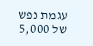עגמת נפש של 5,000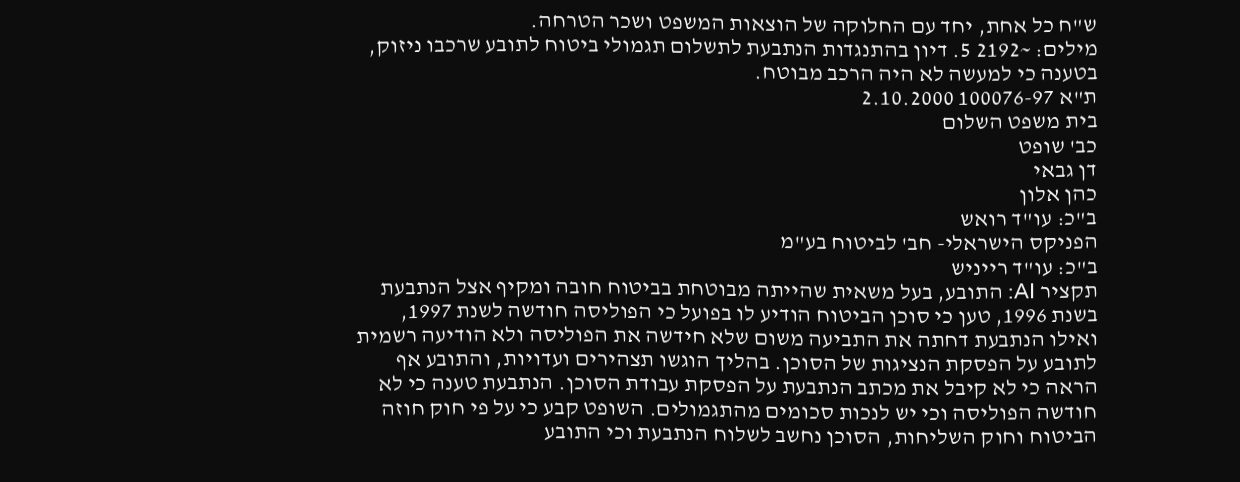ש"ח כל אחת, יחד עם החלוקה של הוצאות המשפט ושכר הטרחה.
מילים: ~2192 5. דיון בהתנגדות הנתבעת לתשלום תגמולי ביטוח לתובע שרכבו ניזוק, בטענה כי למעשה לא היה הרכב מבוטח.
ת"א 100076-97 2.10.2000
בית משפט השלום
כב' שופט
דן גבאי
כהן אלון
ב"כ: עו"ד רואש
הפניקס הישראלי- חב' לביטוח בע"מ
ב"כ: עו"ד רייניש
תקציר AI: התובע, בעל משאית שהייתה מבוטחת בביטוח חובה ומקיף אצל הנתבעת בשנת 1996, טען כי סוכן הביטוח הודיע לו בפועל כי הפוליסה חודשה לשנת 1997, ואילו הנתבעת דחתה את התביעה משום שלא חידשה את הפוליסה ולא הודיעה רשמית לתובע על הפסקת הנציגות של הסוכן. בהליך הוגשו תצהירים ועדויות, והתובע אף הראה כי לא קיבל את מכתב הנתבעת על הפסקת עבודת הסוכן. הנתבעת טענה כי לא חודשה הפוליסה וכי יש לנכות סכומים מהתגמולים. השופט קבע כי על פי חוק חוזה הביטוח וחוק השליחות, הסוכן נחשב לשלוח הנתבעת וכי התובע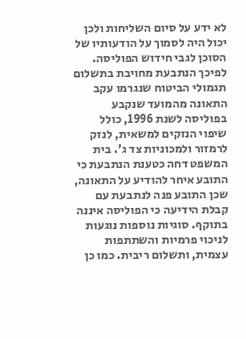לא ידע על סיום השליחות ולכן יכול היה לסמוך על הודעותיו של הסוכן לגבי חידוש הפוליסה. לפיכך הנתבעת מחויבת בתשלום תגמולי הביטוח שנגרמו עקב התאונה מהמועד שנקבע בפוליסה לשנת 1996, כולל שיפוי הנזקים למשאית, לנזק לרמזור ולמכוניות צד ג'. בית המשפט דחה כטענת הנתבעת כי התובע איחר להודיע על התאונה, שכן התובע פנה לנתבעת עם קבלת הידיעה כי הפוליסה איננה בתוקף. סוגיות נוספות נוגעות לניכוי פרמיות והשתתפות עצמית, ותשלום ריבית. כמו כן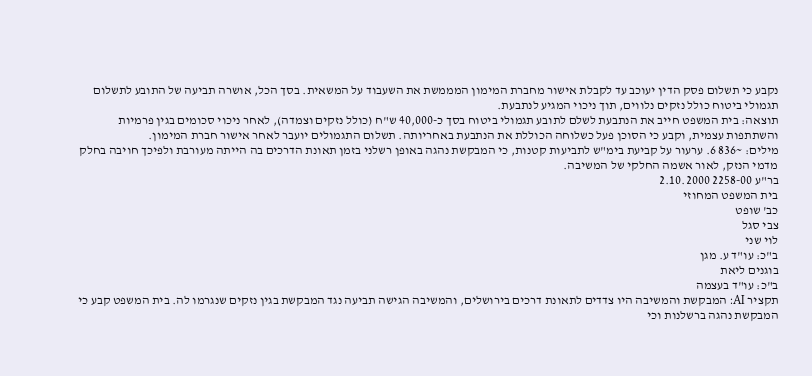נקבע כי תשלום פסק הדין יעוכב עד לקבלת אישור מחברת המימון המממשת את השעבוד על המשאית. בסך הכל, אושרה תביעה של התובע לתשלום תגמולי ביטוח כולל נזקים נלווים, תוך ניכוי המגיע לנתבעת.
תוצאה: בית המשפט חייב את הנתבעת לשלם לתובע תגמולי ביטוח בסך כ-40,000 ש"ח (כולל נזקים וצמדה), לאחר ניכוי סכומים בגין פרמיות והשתתפות עצמית, וקבע כי הסוכן פעל כשלוחה הכוללת את הנתבעת באחריותה. תשלום התגמולים יועבר לאחר אישור חברת המימון.
מילים: ~836 6. ערעור על קביעת בימ"ש לתביעות קטנות, כי המבקשת נהגה באופן רשלני בזמן תאונת הדרכים בה הייתה מעורבת ולפיכך חויבה בחלק מדמי הנזק, לאור אשמה החלקי של המשיבה.
בר"ע 2258-00 2.10.2000
בית המשפט המחוזי
כב' שופט
צבי סגל
לוי שני
ב"כ: עו"ד ע. מגן
בוגנים ליאת
ב"כ: עו"ד בעצמה
תקציר AI: המבקשת והמשיבה היו צדדים לתאונת דרכים בירושלים, והמשיבה הגישה תביעה נגד המבקשת בגין נזקים שנגרמו לה. בית המשפט קבע כי המבקשת נהגה ברשלנות וכי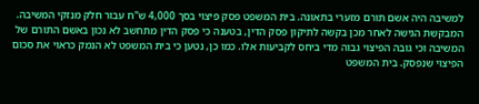למשיבה היה אשם תורם מזערי בתאונה. בית המשפט פסק פיצוי בסך 4,000 ש"ח עבור חלק מנזקי המשיבה. המבקשת הגישה לאחר מכן בקשה לתיקון פסק הדין, בטענה כי פסק הדין מתחשב לא נכון באשם התורם של המשיבה וכי גובה הפיצוי גבוה מדי ביחס לקביעות אלו. כמו כן, נטען כי בית המשפט לא הנמק כראוי את סכום הפיצוי שנפסק. בית המשפט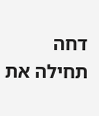דחה תחילה את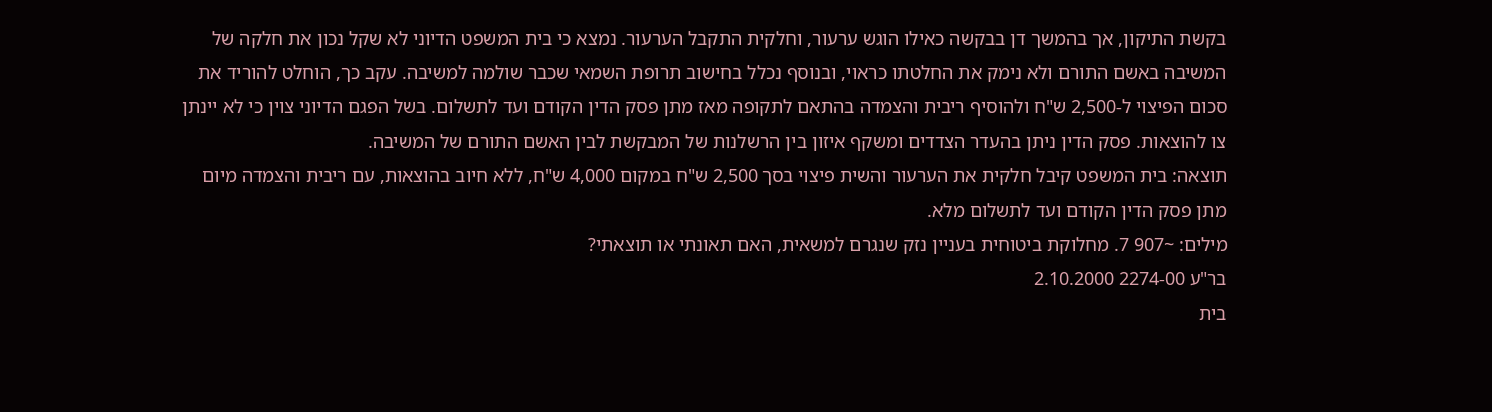בקשת התיקון, אך בהמשך דן בבקשה כאילו הוגש ערעור, וחלקית התקבל הערעור. נמצא כי בית המשפט הדיוני לא שקל נכון את חלקה של המשיבה באשם התורם ולא נימק את החלטתו כראוי, ובנוסף נכלל בחישוב תרופת השמאי שכבר שולמה למשיבה. עקב כך, הוחלט להוריד את סכום הפיצוי ל-2,500 ש"ח ולהוסיף ריבית והצמדה בהתאם לתקופה מאז מתן פסק הדין הקודם ועד לתשלום. בשל הפגם הדיוני צוין כי לא יינתן צו להוצאות. פסק הדין ניתן בהעדר הצדדים ומשקף איזון בין הרשלנות של המבקשת לבין האשם התורם של המשיבה.
תוצאה: בית המשפט קיבל חלקית את הערעור והשית פיצוי בסך 2,500 ש"ח במקום 4,000 ש"ח, ללא חיוב בהוצאות, עם ריבית והצמדה מיום מתן פסק הדין הקודם ועד לתשלום מלא.
מילים: ~907 7. מחלוקת ביטוחית בעניין נזק שנגרם למשאית, האם תאונתי או תוצאתי?
בר"ע 2274-00 2.10.2000
בית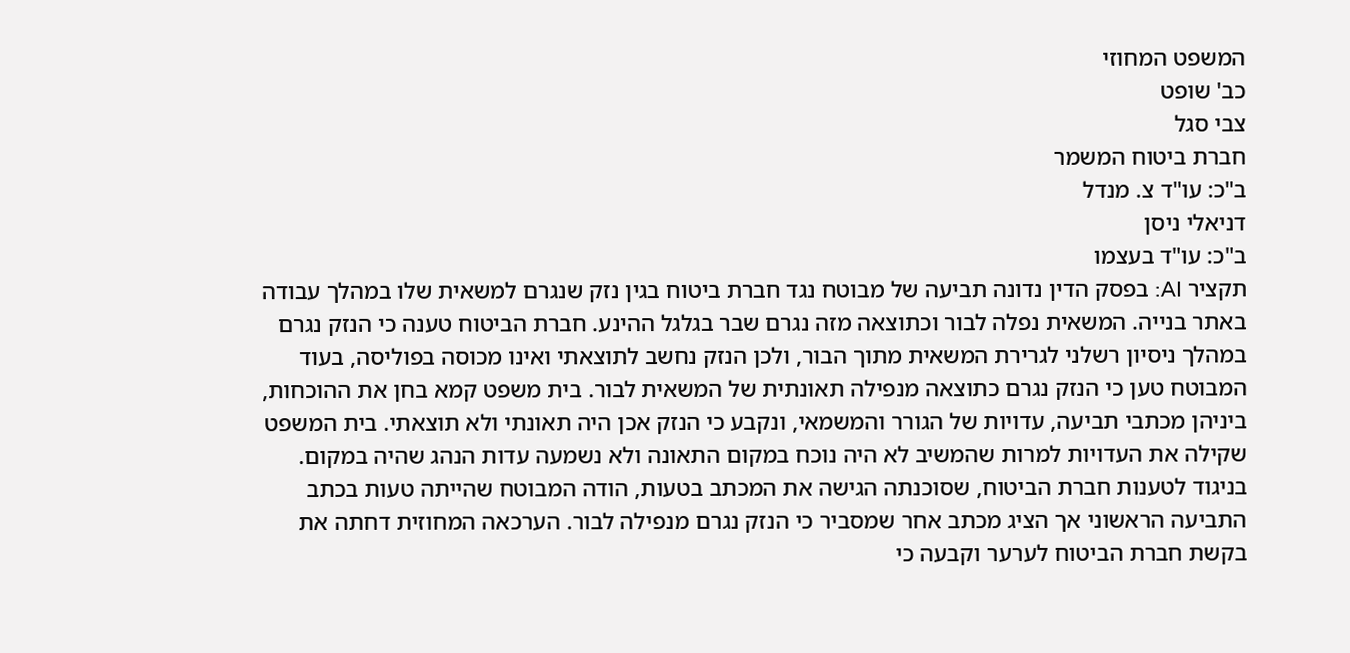המשפט המחוזי
כב' שופט
צבי סגל
חברת ביטוח המשמר
ב"כ: עו"ד צ. מנדל
דניאלי ניסן
ב"כ: עו"ד בעצמו
תקציר AI: בפסק הדין נדונה תביעה של מבוטח נגד חברת ביטוח בגין נזק שנגרם למשאית שלו במהלך עבודה באתר בנייה. המשאית נפלה לבור וכתוצאה מזה נגרם שבר בגלגל ההינע. חברת הביטוח טענה כי הנזק נגרם במהלך ניסיון רשלני לגרירת המשאית מתוך הבור, ולכן הנזק נחשב לתוצאתי ואינו מכוסה בפוליסה, בעוד המבוטח טען כי הנזק נגרם כתוצאה מנפילה תאונתית של המשאית לבור. בית משפט קמא בחן את ההוכחות, ביניהן מכתבי תביעה, עדויות של הגורר והמשמאי, ונקבע כי הנזק אכן היה תאונתי ולא תוצאתי. בית המשפט שקילה את העדויות למרות שהמשיב לא היה נוכח במקום התאונה ולא נשמעה עדות הנהג שהיה במקום. בניגוד לטענות חברת הביטוח, שסוכנתה הגישה את המכתב בטעות, הודה המבוטח שהייתה טעות בכתב התביעה הראשוני אך הציג מכתב אחר שמסביר כי הנזק נגרם מנפילה לבור. הערכאה המחוזית דחתה את בקשת חברת הביטוח לערער וקבעה כי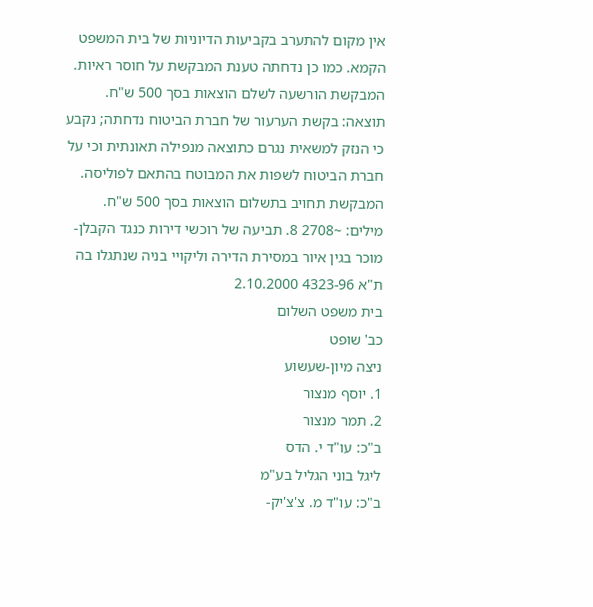אין מקום להתערב בקביעות הדיוניות של בית המשפט הקמא. כמו כן נדחתה טענת המבקשת על חוסר ראיות. המבקשת הורשעה לשלם הוצאות בסך 500 ש"ח.
תוצאה: בקשת הערעור של חברת הביטוח נדחתה; נקבע כי הנזק למשאית נגרם כתוצאה מנפילה תאונתית וכי על חברת הביטוח לשפות את המבוטח בהתאם לפוליסה. המבקשת תחויב בתשלום הוצאות בסך 500 ש"ח.
מילים: ~2708 8. תביעה של רוכשי דירות כנגד הקבלן-מוכר בגין איור במסירת הדירה וליקויי בניה שנתגלו בה
ת"א 4323-96 2.10.2000
בית משפט השלום
כב' שופט
ניצה מיון-שעשוע
1. יוסף מנצור
2. תמר מנצור
ב"כ: עו"ד י. הדס
ליגל בוני הגליל בע"מ
ב"כ: עו"ד מ. צ'צ'יק-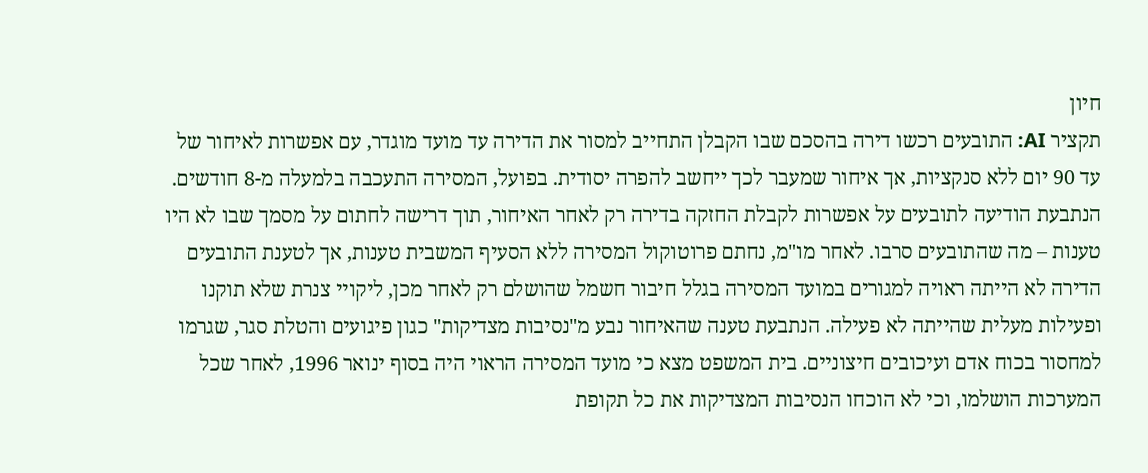חיון
תקציר AI: התובעים רכשו דירה בהסכם שבו הקבלן התחייב למסור את הדירה עד מועד מוגדר, עם אפשרות לאיחור של עד 90 יום ללא סנקציות, אך איחור שמעבר לכך ייחשב להפרה יסודית. בפועל, המסירה התעכבה בלמעלה מ-8 חודשים. הנתבעת הודיעה לתובעים על אפשרות לקבלת החזקה בדירה רק לאחר האיחור, תוך דרישה לחתום על מסמך שבו לא היו טענות – מה שהתובעים סרבו. לאחר מו"מ, נחתם פרוטוקול המסירה ללא הסעיף המשבית טענות, אך לטענת התובעים הדירה לא הייתה ראויה למגורים במועד המסירה בגלל חיבור חשמל שהושלם רק לאחר מכן, ליקויי צנרת שלא תוקנו ופעילות מעלית שהייתה לא פעילה. הנתבעת טענה שהאיחור נבע מ"נסיבות מצדיקות" כגון פיגועים והטלת סגר, שגרמו למחסור בכוח אדם ועיכובים חיצוניים. בית המשפט מצא כי מועד המסירה הראוי היה בסוף ינואר 1996, לאחר שכל המערכות הושלמו, וכי לא הוכחו הנסיבות המצדיקות את כל תקופת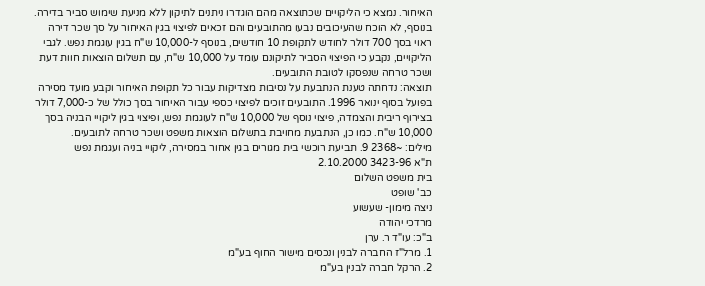האיחור. נמצא כי הליקויים שכתוצאה מהם הוגדרו ניתנים לתיקון ללא מניעת שימוש סביר בדירה. בנוסף, לא הוכח שהעיכובים נבעו מהתובעים והם זכאים לפיצוי בגין האיחור על סך שכר דירה ראוי בסך 700 דולר לחודש לתקופת 10 חודשים, בנוסף ל-10,000 ש"ח בגין עוגמת נפש. לגבי הליקויים, נקבע כי הפיצוי הסביר לתיקונם עומד על 10,000 ש"ח, עם תשלום הוצאות חוות דעת ושכר טרחה שנפסקו לטובת התובעים.
תוצאה: נדחתה טענת הנתבעת על נסיבות מצדיקות עבור כל תקופת האיחור וקבע מועד מסירה בפועל בסוף ינואר 1996. התובעים זוכים לפיצוי כספי עבור האיחור בסך כולל של כ-7,000 דולר בצירוף ריבית והצמדה, פיצוי נוסף של 10,000 ש"ח לעוגמת נפש, ופיצוי בגין ליקויי הבניה בסך 10,000 ש"ח. כמו כן, הנתבעת מחויבת בתשלום הוצאות משפט ושכר טרחה לתובעים.
מילים: ~2368 9. תביעת רוכשי בית מגורים בגין אחור במסירה, ליקויי בניה ועגמת נפש
ת"א 3423-96 2.10.2000
בית משפט השלום
כב' שופט
ניצה מימון- שעשוע
מרדכי יהודה
ב"כ: עו"ד ר. ערן
1. מרל"ז החברה לבנין ונכסים מישור החוף בע"מ
2. הרקל חברה לבנין בע"מ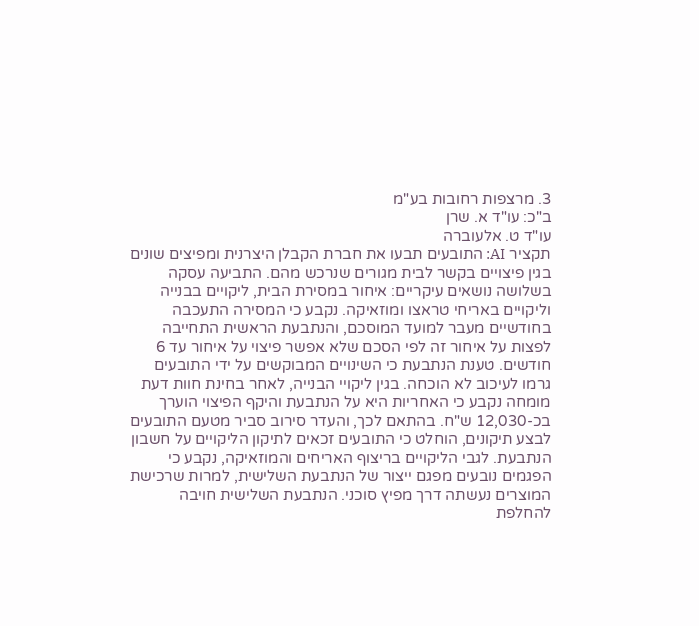3. מרצפות רחובות בע"מ
ב"כ: עו"ד א. שרן
עו"ד ט. אלעוברה
תקציר AI: התובעים תבעו את חברת הקבלן היצרנית ומפיצים שונים בגין פיצויים בקשר לבית מגורים שנרכש מהם. התביעה עסקה בשלושה נושאים עיקריים: איחור במסירת הבית, ליקויים בבנייה וליקויים באריחי טראצו ומוזאיקה. נקבע כי המסירה התעכבה בחודשיים מעבר למועד המוסכם, והנתבעת הראשית התחייבה לפצות על איחור זה לפי הסכם שלא אפשר פיצוי על איחור עד 6 חודשים. טענת הנתבעת כי השינויים המבוקשים על ידי התובעים גרמו לעיכוב לא הוכחה. בגין ליקויי הבנייה, לאחר בחינת חוות דעת מומחה נקבע כי האחריות היא על הנתבעת והיקף הפיצוי הוערך בכ-12,030 ש"ח. בהתאם לכך, והעדר סירוב סביר מטעם התובעים לבצע תיקונים, הוחלט כי התובעים זכאים לתיקון הליקויים על חשבון הנתבעת. לגבי הליקויים בריצוף האריחים והמוזאיקה, נקבע כי הפגמים נובעים מפגם ייצור של הנתבעת השלישית, למרות שרכישת המוצרים נעשתה דרך מפיץ סוכני. הנתבעת השלישית חויבה להחלפת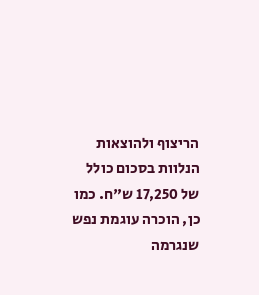הריצוף ולהוצאות הנלוות בסכום כולל של 17,250 ש"ח. כמו כן, הוכרה עוגמת נפש שנגרמה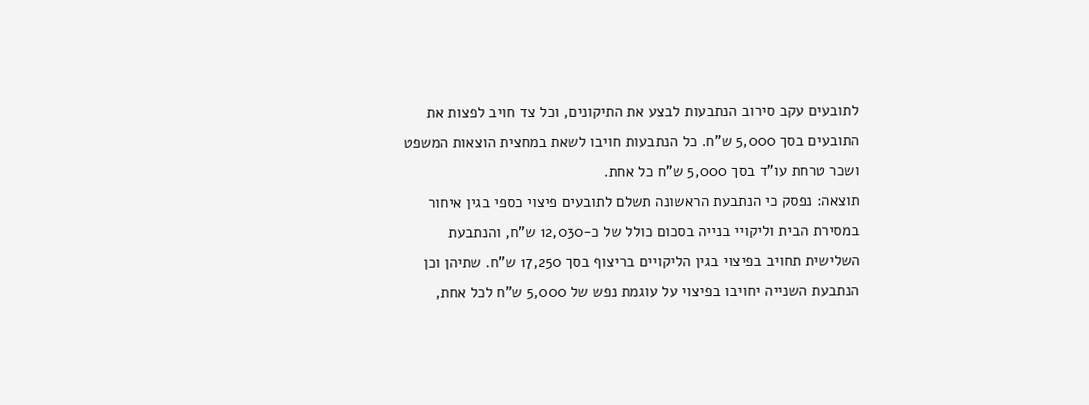לתובעים עקב סירוב הנתבעות לבצע את התיקונים, וכל צד חויב לפצות את התובעים בסך 5,000 ש"ח. כל הנתבעות חויבו לשאת במחצית הוצאות המשפט ושכר טרחת עו"ד בסך 5,000 ש"ח כל אחת.
תוצאה: נפסק כי הנתבעת הראשונה תשלם לתובעים פיצוי כספי בגין איחור במסירת הבית וליקויי בנייה בסכום כולל של כ-12,030 ש"ח, והנתבעת השלישית תחויב בפיצוי בגין הליקויים בריצוף בסך 17,250 ש"ח. שתיהן וכן הנתבעת השנייה יחויבו בפיצוי על עוגמת נפש של 5,000 ש"ח לכל אחת,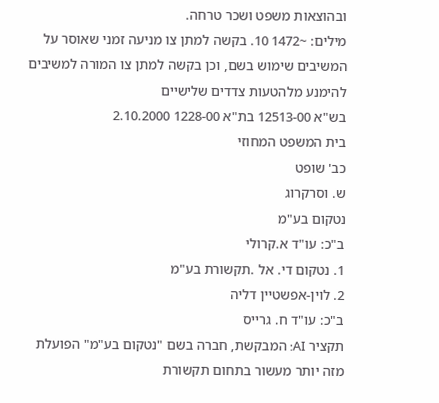ובהוצאות משפט ושכר טרחה.
מילים: ~1472 10. בקשה למתן צו מניעה זמני שאוסר על המשיבים שימוש בשם, וכן בקשה למתן צו המורה למשיבים להימנע מלהטעות צדדים שלישיים
בש"א 12513-00 בת"א 1228-00 2.10.2000
בית המשפט המחוזי
כב' שופט
ש. וסרקרוג
נטקום בע"מ
ב"כ: עו"ד א.קרולי
1. נטקום די. אל .תקשורת בע"מ
2. לוין-אפשטיין דליה
ב"כ: עו"ד ח. גרייס
תקציר AI: המבקשת, חברה בשם "נטקום בע"מ" הפועלת מזה יותר מעשור בתחום תקשורת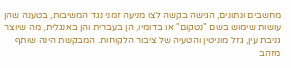מחשבים ונתונים, הגישה בקשה לצו מניעה זמני נגד המשיבות, בטענה שהן עושות שימוש בשם "נטקום" או בדומיו, הן בעברית והן באנגלית, מה שיוצר גניבת עין, גזל מוניטין והטעיה של ציבור הלקוחות. המבקשת הינה שותף מזהב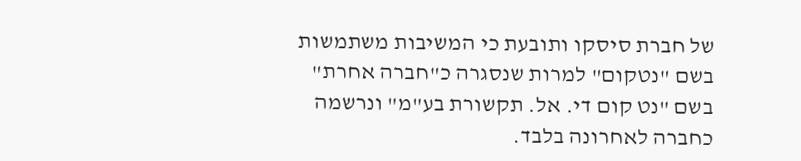של חברת סיסקו ותובעת כי המשיבות משתמשות בשם "נטקום" למרות שנסגרה כ"חברה אחרת" בשם "נט קום די. אל. תקשורת בע"מ" ונרשמה כחברה לאחרונה בלבד.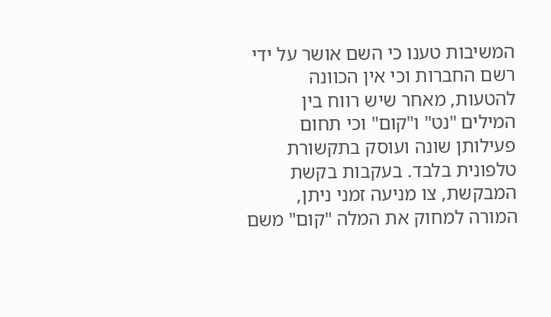המשיבות טענו כי השם אושר על ידי רשם החברות וכי אין הכוונה להטעות, מאחר שיש רווח בין המילים "נט" ו"קום" וכי תחום פעילותן שונה ועוסק בתקשורת טלפונית בלבד. בעקבות בקשת המבקשת, צו מניעה זמני ניתן, המורה למחוק את המלה "קום" משם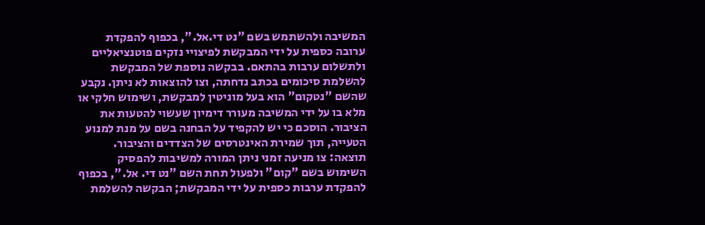המשיבה ולהשתמש בשם "נט די.אל.", בכפוף להפקדת ערובה כספית על ידי המבקשת לפיצויי נזקים פוטנציאליים ולתשלום ערבות בהתאם. בבקשה נוספת של המבקשת להשלמת סיכומים בכתב נדחתה, וצו להוצאות לא ניתן. נקבע שהשם "נטקום" הוא בעל מוניטין למבקשת, ושימוש חלקי או מלא בו על ידי המשיבה מעורר דימיון שעשוי להטעות את הציבור. הוסכם כי יש להקפיד על הבחנה בשם על מנת למנוע הטעייה, תוך שמירת האינטרסים של הצדדים והציבור.
תוצאה: צו מניעה זמני ניתן המורה למשיבות להפסיק השימוש בשם "קום" ולפעול תחת השם "נט די. אל.", בכפוף להפקדת ערבות כספית על ידי המבקשת; הבקשה להשלמת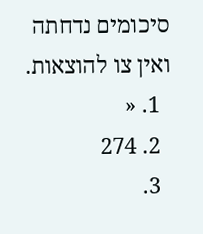סיכומים נדחתה ואין צו להוצאות.
  1. «
  2. 274
  3.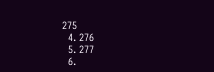275
  4. 276
  5. 277
  6.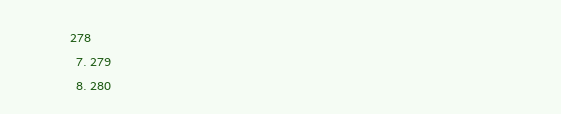278
  7. 279
  8. 280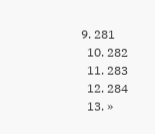9. 281
  10. 282
  11. 283
  12. 284
  13. »